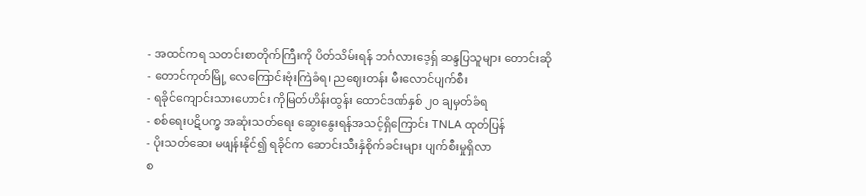- အထင်ကရ သတင်းစာတိုက်ကြီးကို ပိတ်သိမ်းရန် ဘင်္ဂလားဒေ့ရှ် ဆန္ဒပြသူများ တောင်းဆို
- တောင်ကုတ်မြို့ လေကြောင်းဗုံးကြဲခံရ၊ ညဈေးတန်း မီးလောင်ပျက်စီး
- ရခိုင်ကျောင်းသားဟောင်း ကိုမြတ်ဟိန်းထွန်း ထောင်ဒဏ်နှစ် ၂၀ ချမှတ်ခံရ
- စစ်ရေးပဋိပက္ခ အဆုံးသတ်ရေး ဆွေးနွေးရန်အသင့်ရှိကြောင်း TNLA ထုတ်ပြန်
- ပိုးသတ်ဆေး မဖျန်းနိုင်၍ ရခိုင်က ဆောင်းသီးနှံစိုက်ခင်းများ ပျက်စီးမှုရှိလာ
စ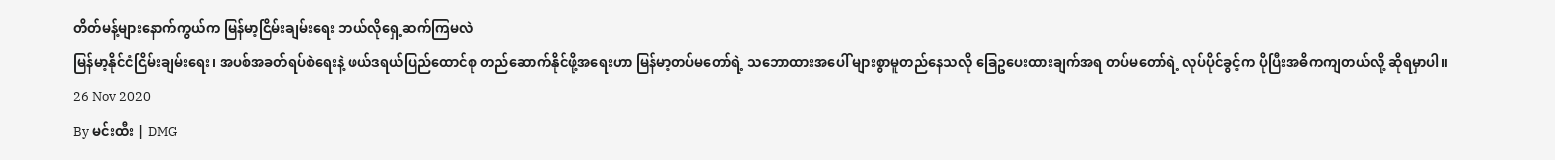တိတ်မန့်များနောက်ကွယ်က မြန်မာ့ငြိမ်းချမ်းရေး ဘယ်လိုရှေ့ဆက်ကြမလဲ
မြန်မာ့နိုင်ငံငြိမ်းချမ်းရေး၊ အပစ်အခတ်ရပ်စဲရေးနဲ့ ဖယ်ဒရယ်ပြည်ထောင်စု တည်ဆောက်နိုင်ဖို့အရေးဟာ မြန်မာ့တပ်မတော်ရဲ့ သဘောထားအပေါ် များစွာမူတည်နေသလို ခြေဥပေးထားချက်အရ တပ်မတော်ရဲ့ လုပ်ပိုင်ခွင့်က ပိုပြီးအဓိကကျတယ်လို့ ဆိုရမှာပါ။
26 Nov 2020
By မင်းထီး | DMG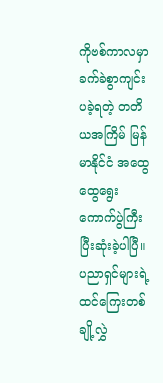ကိုဗစ်ကာလမှာ ခက်ခဲစွာကျင်းပခဲ့ရတဲ့ တတိယအကြိမ် မြန်မာနိုင်ငံ အထွေထွေရွေးကောက်ပွဲကြီး ပြီးဆုံးခဲ့ပါပြီ။ ပညာရှင်များရဲ့ ထင်ကြေးတစ်ချို့လွှဲ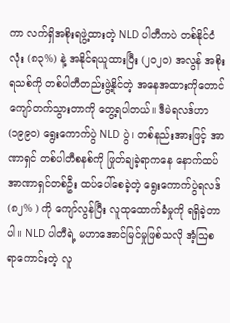ကာ လက်ရှိအစိုးရဖွဲ့ထားတဲ့ NLD ပါတီကပဲ တစ်နိုင်ငံလုံး (၈၃%) နဲ့ အနိုင်ရယူထားပြီး (၂၀၂၀) အလွန် အစိုးရသစ်ကို တစ်ပါတီတည်းဖွဲ့နိုင်တဲ့ အနေအထားကိုတောင် ကျော်တက်သွားတာကို တွေ့ရပါတယ်။ ဒီမဲရလဒ်ဟာ (၁၉၉၀) ရွေးကောက်ပွဲ NLD ပွဲ၊ တစ်နည်းအားဖြင့် အာဏာရှင် တစ်ပါတီစနစ်ကို ဖြုတ်ချခဲ့ရာကနေ နောက်ထပ်အာဏာရှင်တစ်ဦး ထပ်ပေါ်စေခဲ့တဲ့ ရွေးကောက်ပွဲရလဒ် (၈၂% ) ကို ကျော်လွန်ပြီး လူထုထောက်ခံမှုကို ရရှိခဲ့တာပါ။ NLD ပါတီရဲ့ မဟာအောင်မြင်မှုဖြစ်သလို အံ့ဩစရာကောင်းတဲ့ လူ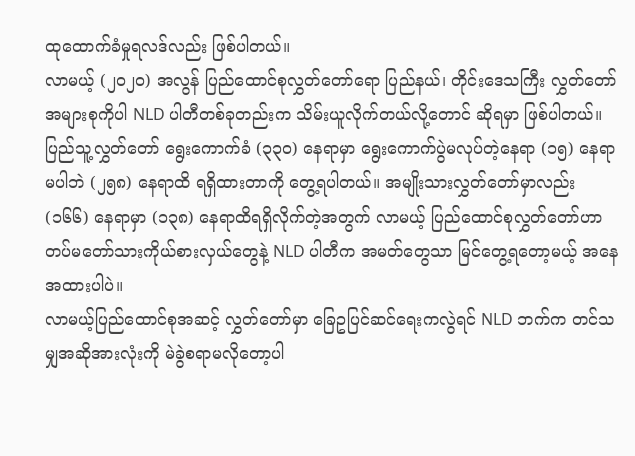ထုထောက်ခံမှုရလဒ်လည်း ဖြစ်ပါတယ်။
လာမယ့် (၂၀၂၀) အလွန် ပြည်ထောင်စုလွှတ်တော်ရော ပြည်နယ်၊ တိုင်းဒေသကြီး လွှတ်တော်အများစုကိုပါ NLD ပါတီတစ်ခုတည်းက သိမ်းယူလိုက်တယ်လို့တောင် ဆိုရမှာ ဖြစ်ပါတယ်။ ပြည်သူ့လွှတ်တော် ရွေးကောက်ခံ (၃၃၀) နေရာမှာ ရွေးကောက်ပွဲမလုပ်တဲ့နေရာ (၁၅) နေရာ မပါဘဲ (၂၅၈) နေရာထိ ရရှိထားတာကို တွေ့ရပါတယ်။ အမျိုးသားလွှတ်တော်မှာလည်း (၁၆၆) နေရာမှာ (၁၃၈) နေရာထိရရှိလိုက်တဲ့အတွက် လာမယ့် ပြည်ထောင်စုလွှတ်တော်ဟာ တပ်မတော်သားကိုယ်စားလှယ်တွေနဲ့ NLD ပါတီက အမတ်တွေသာ မြင်တွေ့ရတော့မယ့် အနေအထားပါပဲ။
လာမယ့်ပြည်ထောင်စုအဆင့် လွှတ်တော်မှာ ခြေဥပြင်ဆင်ရေးကလွဲရင် NLD ဘက်က တင်သမျှအဆိုအားလုံးကို မဲခွဲစရာမလိုတော့ပါ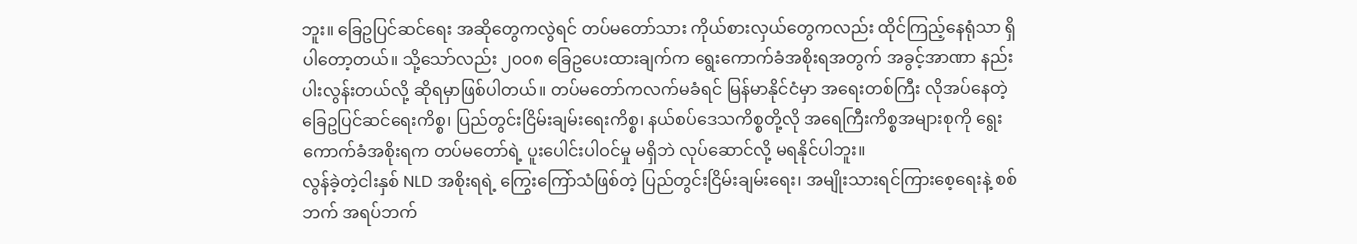ဘူး။ ခြေဥပြင်ဆင်ရေး အဆိုတွေကလွဲရင် တပ်မတော်သား ကိုယ်စားလှယ်တွေကလည်း ထိုင်ကြည့်နေရုံသာ ရှိပါတော့တယ်။ သို့သော်လည်း ၂၀၀၈ ခြေဥပေးထားချက်က ရွေးကောက်ခံအစိုးရအတွက် အခွင့်အာဏာ နည်းပါးလွန်းတယ်လို့ ဆိုရမှာဖြစ်ပါတယ်။ တပ်မတော်ကလက်မခံရင် မြန်မာနိုင်ငံမှာ အရေးတစ်ကြီး လိုအပ်နေတဲ့ ခြေဥပြင်ဆင်ရေးကိစ္စ၊ ပြည်တွင်းငြိမ်းချမ်းရေးကိစ္စ၊ နယ်စပ်ဒေသကိစ္စတို့လို အရေကြီးကိစ္စအများစုကို ရွေးကောက်ခံအစိုးရက တပ်မတော်ရဲ့ ပူးပေါင်းပါဝင်မှု မရှိဘဲ လုပ်ဆောင်လို့ မရနိုင်ပါဘူး။
လွန်ခဲ့တဲ့ငါးနှစ် NLD အစိုးရရဲ့ ကြွေးကြော်သံဖြစ်တဲ့ ပြည်တွင်းငြိမ်းချမ်းရေး၊ အမျိုးသားရင်ကြားစေ့ရေးနဲ့ စစ်ဘက် အရပ်ဘက်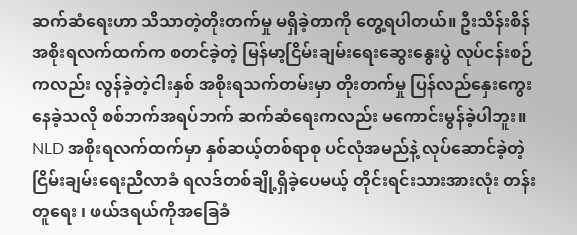ဆက်ဆံရေးဟာ သိသာတဲ့တိုးတက်မှု မရှိခဲ့တာကို တွေ့ရပါတယ်။ ဦးသိန်းစိန် အစိုးရလက်ထက်က စတင်ခဲ့တဲ့ မြန်မာ့ငြိမ်းချမ်းရေးဆွေးနွေးပွဲ လုပ်ငန်းစဉ်ကလည်း လွန်ခဲ့တဲ့ငါးနှစ် အစိုးရသက်တမ်းမှာ တိုးတက်မှု ပြန်လည်နှေးကွေးနေခဲ့သလို စစ်ဘက်အရပ်ဘက် ဆက်ဆံရေးကလည်း မကောင်းမွန်ခဲ့ပါဘူး။ NLD အစိုးရလက်ထက်မှာ နှစ်ဆယ့်တစ်ရာစု ပင်လုံအမည်နဲ့ လုပ်ဆောင်ခဲ့တဲ့ ငြိမ်းချမ်းရေးညီလာခံ ရလဒ်တစ်ချို့ရှိခဲ့ပေမယ့် တိုင်းရင်းသားအားလုံး တန်းတူရေး ၊ ဖယ်ဒရယ်ကိုအခြေခံ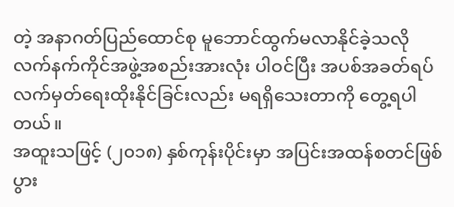တဲ့ အနာဂတ်ပြည်ထောင်စု မူဘောင်ထွက်မလာနိုင်ခဲ့သလို လက်နက်ကိုင်အဖွဲ့အစည်းအားလုံး ပါဝင်ပြီး အပစ်အခတ်ရပ် လက်မှတ်ရေးထိုးနိုင်ခြင်းလည်း မရရှိသေးတာကို တွေ့ရပါတယ်။
အထူးသဖြင့် (၂၀၁၈) နှစ်ကုန်းပိုင်းမှာ အပြင်းအထန်စတင်ဖြစ်ပွား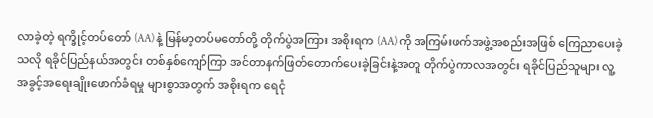လာခဲ့တဲ့ ရက္ခိုင့်တပ်တော် (AA) နဲ့ မြန်မာ့တပ်မတော်တို့ တိုက်ပွဲအကြား အစိုးရက (AA) ကို အကြမ်းဖက်အဖွဲ့အစည်းအဖြစ် ကြေညာပေးခဲ့သလို ရခိုင်ပြည်နယ်အတွင်း တစ်နှစ်ကျော်ကြာ အင်တာနက်ဖြတ်တောက်ပေးခဲ့ခြင်းနဲ့အတူ တိုက်ပွဲကာလအတွင်း ရခိုင်ပြည်သူများ လူ့အခွင့်အရေးချိုးဖောက်ခံရမှု များစွာအတွက် အစိုးရက ရေငုံ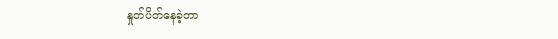နှုတ်ပိတ်နေခဲ့တာ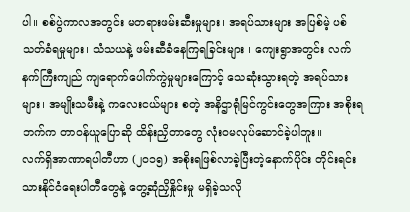ပါ။ စစ်ပွဲကာလအတွင်း မတရားဖမ်းဆီးမှုများ၊ အရပ်သားများ အပြစ်မဲ့ ပစ်သတ်ခံရမှုများ၊ သံသယနဲ့ ဖမ်းဆီခံနေကြရခြင်းများ ၊ ကျေးရွာအတွင်း လက်နက်ကြီးကျည် ကျရောက်ပေါက်ကွဲမှုများကြောင့် သေဆုံးသွားရတဲ့ အရပ်သားများ၊ အမျိုးသမီးနဲ့ ကလေးငယ်များ စတဲ့ အနိဌာရုံမြင်ကွင်းတွေအကြား အစိုးရဘက်က တာဝန်ယူပြောဆို ထိန်းညှိတာတွေ လုံးဝမလုပ်ဆောင်ခဲ့ပါဘူး။
လက်ရှိအာဏာရပါတီဟာ (၂၀၁၅) အစိုးရဖြစ်လာခဲ့ပြီးတဲ့နောက်ပိုင်း တိုင်းရင်းသားနိုင်ငံရေးပါတီတွေနဲ့ တွေ့ဆုံညှိနှိုင်းမှု မရှိခဲ့သလို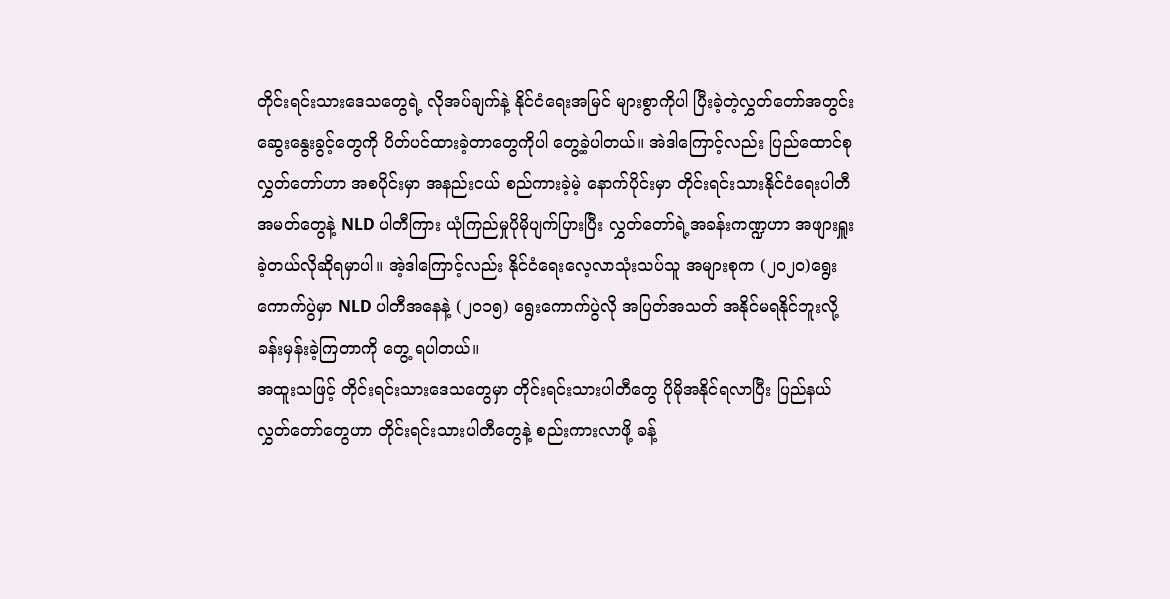တိုင်းရင်းသားဒေသတွေရဲ့ လိုအပ်ချက်နဲ့ နိုင်ငံရေးအမြင် များစွာကိုပါ ပြီးခဲ့တဲ့လွှတ်တော်အတွင်း ဆွေးနွေးခွင့်တွေကို ပိတ်ပင်ထားခဲ့တာတွေကိုပါ တွေ့ခဲ့ပါတယ်။ အဲဒါကြောင့်လည်း ပြည်ထောင်စုလွှတ်တော်ဟာ အစပိုင်းမှာ အနည်းငယ် စည်ကားခဲ့မဲ့ နောက်ပိုင်းမှာ တိုင်းရင်းသားနိုင်ငံရေးပါတီအမတ်တွေနဲ့ NLD ပါတီကြား ယုံကြည်မှုပိုမိုပျက်ပြားပြီး လွှတ်တော်ရဲ့အခန်းကဏ္ဍဟာ အဖျားရှူးခဲ့တယ်လိုဆိုရမှာပါ။ အဲ့ဒါကြောင့်လည်း နိုင်ငံရေးလေ့လာသုံးသပ်သူ အများစုက (၂၀၂၀)ရွေးကောက်ပွဲမှာ NLD ပါတီအနေနဲ့ (၂၀၁၅) ရွေးကောက်ပွဲလို အပြတ်အသတ် အနိုင်မရနိုင်ဘူးလို့ ခန်းမှန်းခဲ့ကြတာကို တွေ့ ရပါတယ်။
အထူးသဖြင့် တိုင်းရင်းသားဒေသတွေမှာ တိုင်းရင်းသားပါတီတွေ ပိုမိုအနိုင်ရလာပြီး ပြည်နယ်လွှတ်တော်တွေဟာ တိုင်းရင်းသားပါတီတွေနဲ့ စည်းကားလာဖို့ ခန့်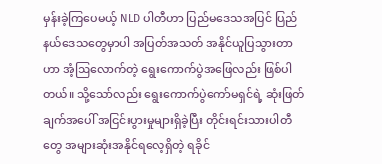မှန်းခဲ့ကြပေမယ့် NLD ပါတီဟာ ပြည်မဒေသအပြင် ပြည်နယ်ဒေသတွေမှာပါ အပြတ်အသတ် အနိုင်ယူပြသွားတာဟာ အံ့ဩလောက်တဲ့ ရွေးကောက်ပွဲအဖြေလည်း ဖြစ်ပါတယ်။ သို့သော်လည်း ရွေးကောက်ပွဲကော်မရှင်ရဲ့ ဆုံးဖြတ်ချက်အပေါ် အငြင်းပွားမှုများရှိခဲ့ပြီး တိုင်းရင်းသားပါတီတွေ အများဆုံးအနိုင်ရလေ့ရှိတဲ့ ရခိုင်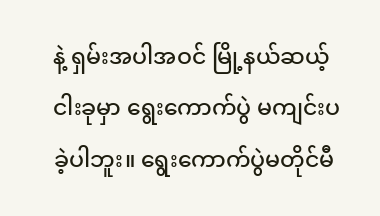နဲ့ ရှမ်းအပါအဝင် မြို့နယ်ဆယ့်ငါးခုမှာ ရွေးကောက်ပွဲ မကျင်းပခဲ့ပါဘူး။ ရွေးကောက်ပွဲမတိုင်မီ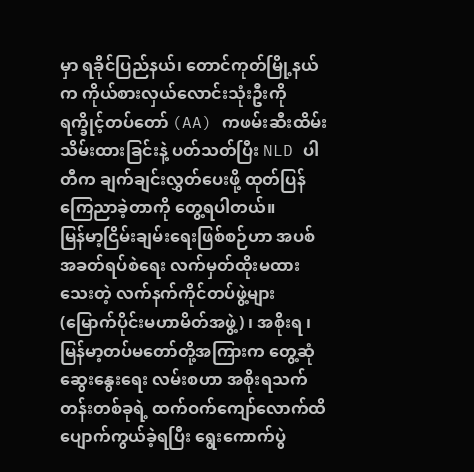မှာ ရခိုင်ပြည်နယ်၊ တောင်ကုတ်မြို့နယ်က ကိုယ်စားလှယ်လောင်းသုံးဦးကို ရက္ခိုင့်တပ်တော် (AA) ကဖမ်းဆီးထိမ်းသိမ်းထားခြင်းနဲ့ ပတ်သတ်ပြီး NLD ပါတီက ချက်ချင်းလွှတ်ပေးဖို့ ထုတ်ပြန်ကြေညာခဲ့တာကို တွေ့ရပါတယ်။
မြန်မာ့ငြိမ်းချမ်းရေးဖြစ်စဉ်ဟာ အပစ်အခတ်ရပ်စဲရေး လက်မှတ်ထိုးမထားသေးတဲ့ လက်နက်ကိုင်တပ်ဖွဲ့များ (မြောက်ပိုင်းမဟာမိတ်အဖွဲ့) ၊ အစိုးရ ၊ မြန်မာ့တပ်မတော်တို့အကြားက တွေ့ဆုံဆွေးနွေးရေး လမ်းစဟာ အစိုးရသက်တန်းတစ်ခုရဲ့ ထက်ဝက်ကျော်လောက်ထိ ပျောက်ကွယ်ခဲ့ရပြီး ရွေးကောက်ပွဲ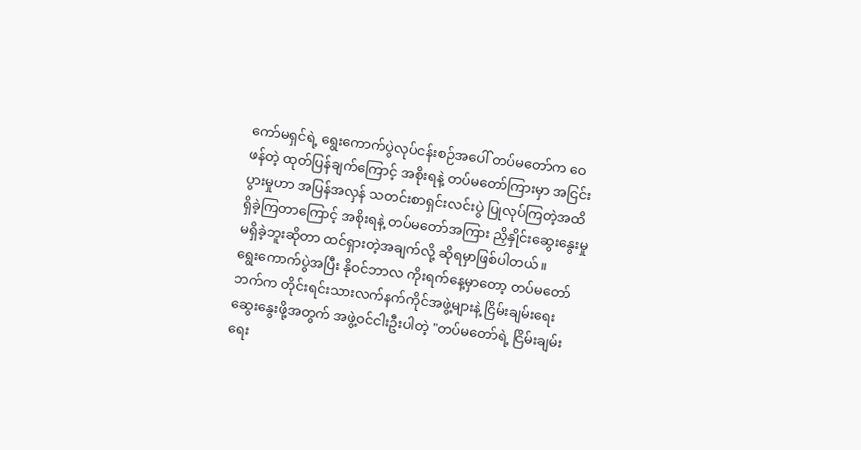ကော်မရှင်ရဲ့ ရွေးကောက်ပွဲလုပ်ငန်းစဉ်အပေါ် တပ်မတော်က ဝေဖန်တဲ့ ထုတ်ပြန်ချက်ကြောင့် အစိုးရနဲ့ တပ်မတော်ကြားမှာ အငြင်းပွားမှုဟာ အပြန်အလှန် သတင်းစာရှင်းလင်းပွဲ ပြုလုပ်ကြတဲ့အထိ ရှိခဲ့ကြတာကြောင့် အစိုးရနဲ့ တပ်မတော်အကြား ညှိနှိုင်းဆွေးနွေးမှု မရှိခဲ့ဘူးဆိုတာ ထင်ရှားတဲ့အချက်လို့ ဆိုရမှာဖြစ်ပါတယ်။
ရွေးကောက်ပွဲအပြီး နိုဝင်ဘာလ ကိုးရက်နေ့မှာတော့ တပ်မတော်ဘက်က တိုင်းရင်းသားလက်နက်ကိုင်အဖွဲ့များနဲ့ ငြိမ်းချမ်းရေးဆွေးနွေးဖို့အတွက် အဖွဲ့ဝင်ငါးဦးပါတဲ့ "တပ်မတော်ရဲ့ ငြိမ်းချမ်းရေး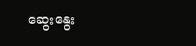ဆွေးနွေး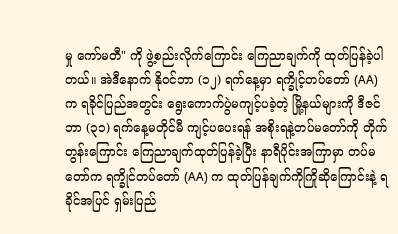မှု ကော်မတီ" ကို ဖွဲ့စည်းလိုက်ကြောင်း ကြေညာချက်ကို ထုတ်ပြန်ခဲ့ပါတယ်။ အဲဒီနောက် နိုဝင်ဘာ (၁၂) ရက်နေ့မှာ ရက္ခိုင့်တပ်တော် (AA) က ရခိုင်ပြည်အတွင်း ရွေးကောက်ပွဲမကျင့်ပခဲ့တဲ့ မြို့နယ်များကို ဒီဇင်ဘာ (၃၁) ရက်နေ့မတိုင်မီ ကျင့်ပပေးရန် အစိုးရနဲ့တပ်မတော်ကို တိုက်တွန်းကြောင်း ကြေညာချက်ထုတ်ပြန်ခဲ့ပြီး နာရီပိုင်းအကြာမှာ တပ်မတော်က ရက္ခိုင်တပ်တော် (AA) က ထုတ်ပြန်ချက်ကိုကြိုဆိုကြောင်းနဲ့ ရခိုင်အပြင် ရှမ်းပြည်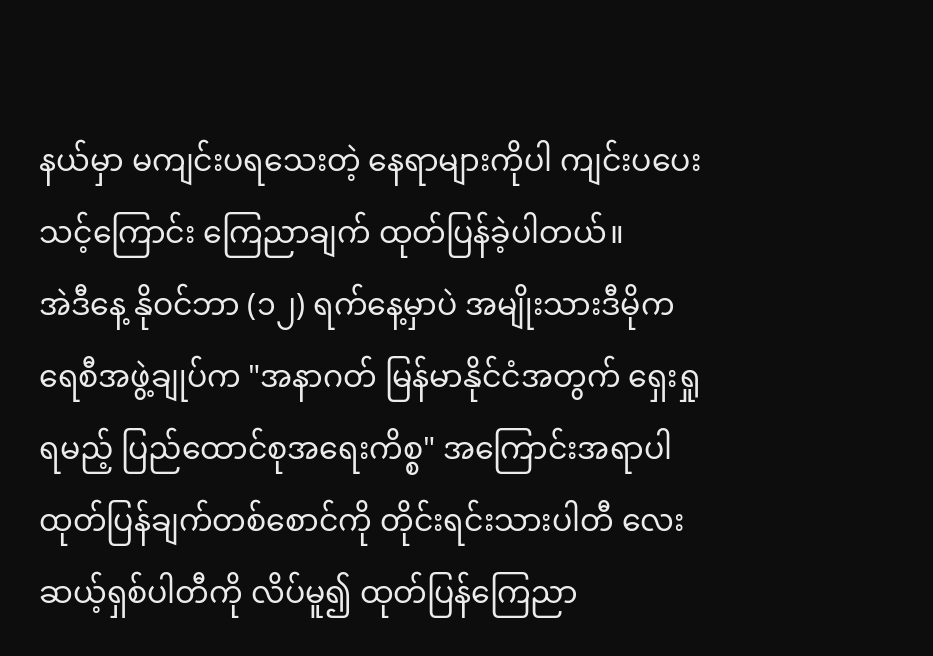နယ်မှာ မကျင်းပရသေးတဲ့ နေရာများကိုပါ ကျင်းပပေးသင့်ကြောင်း ကြေညာချက် ထုတ်ပြန်ခဲ့ပါတယ်။
အဲဒီနေ့ နိုဝင်ဘာ (၁၂) ရက်နေ့မှာပဲ အမျိုးသားဒီမိုကရေစီအဖွဲ့ချုပ်က "အနာဂတ် မြန်မာနိုင်ငံအတွက် ရှေးရှုရမည့် ပြည်ထောင်စုအရေးကိစ္စ" အကြောင်းအရာပါ ထုတ်ပြန်ချက်တစ်စောင်ကို တိုင်းရင်းသားပါတီ လေးဆယ့်ရှစ်ပါတီကို လိပ်မူ၍ ထုတ်ပြန်ကြေညာ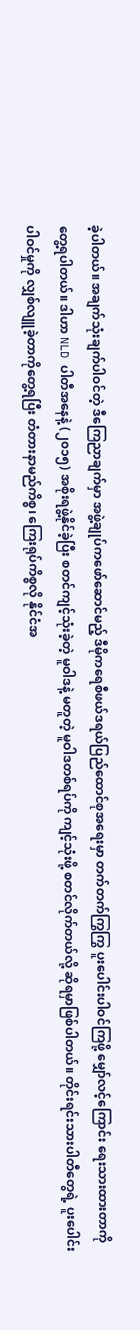ခဲ့ပါတယ်။ အချက်သုံးချက်ပါဝင်တဲ့ ဒီကြေညာချက်မှာ အဖွဲ့ချုပ်ကဖော်ဆောင်မည့် ဒီမိုကရေစီဖယ်ဒရယ်ပြည်ထောင်စုအရေးမှာ တက်တက်ကြွကြွ ပူးပေါင်းပါဝင်ကြဖို့ မျှော်လင့်ကြောင်း ရေးသားထားတာကို တွေ့ရပါတယ်။ ဒါဟာ NLD ပါတီအနေနဲ့ (၂၀၁၅) အစိုးရဖွဲ့နိုင်ခဲ့ပြီး စတင်ကျင့်သုံးခဲ့တဲ့ မူဝါဒနဲ့ မတူတဲ့ မူဝါဒတစ်ရပ်ကို ကျင့်သုံးဖို့ စတင်လိုက်တယ်လို့ ဆိုရမှာဖြစ်ပါတယ်။ တိုင်းရင်းသားပါတီတွေရဲ့ ပူးပေါင်းပါဝင်မှုကို လျှစ်လျူခဲ့တာကိုတွေ့ရပြီး တံတားနာမည်ကိစ္စ၊ ကြေးရုပ်ကိစ္စလို နိုင်ငံအ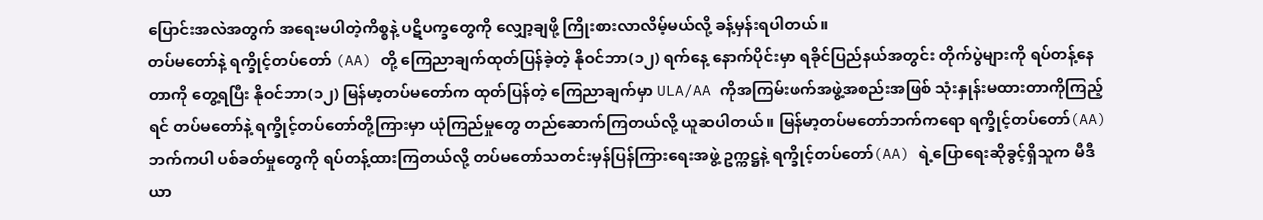ပြောင်းအလဲအတွက် အရေးမပါတဲ့ကိစ္စနဲ့ ပဋိပက္ခတွေကို လျှော့ချဖို့ ကြိုးစားလာလိမ့်မယ်လို့ ခန့်မှန်းရပါတယ်။
တပ်မတော်နဲ့ ရက္ခိုင့်တပ်တော် (AA) တို့ ကြေညာချက်ထုတ်ပြန်ခဲ့တဲ့ နိုဝင်ဘာ(၁၂) ရက်နေ့ နောက်ပိုင်းမှာ ရခိုင်ပြည်နယ်အတွင်း တိုက်ပွဲများကို ရပ်တန့်နေတာကို တွေ့ရပြီး နိုဝင်ဘာ(၁၂) မြန်မာ့တပ်မတော်က ထုတ်ပြန်တဲ့ ကြေညာချက်မှာ ULA/AA ကိုအကြမ်းဖက်အဖွဲ့အစည်းအဖြစ် သုံးနှုန်းမထားတာကိုကြည့်ရင် တပ်မတော်နဲ့ ရက္ခိုင့်တပ်တော်တို့ကြားမှာ ယုံကြည်မှုတွေ တည်ဆောက်ကြတယ်လို့ ယူဆပါတယ်။ မြန်မာ့တပ်မတော်ဘက်ကရော ရက္ခိုင့်တပ်တော်(AA) ဘက်ကပါ ပစ်ခတ်မှုတွေကို ရပ်တန့်ထားကြတယ်လို့ တပ်မတော်သတင်းမှန်ပြန်ကြားရေးအဖွဲ့ ဥက္ကဋ္ဌနဲ့ ရက္ခိုင့်တပ်တော်(AA) ရဲ့ပြောရေးဆိုခွင့်ရှိသူက မီဒီယာ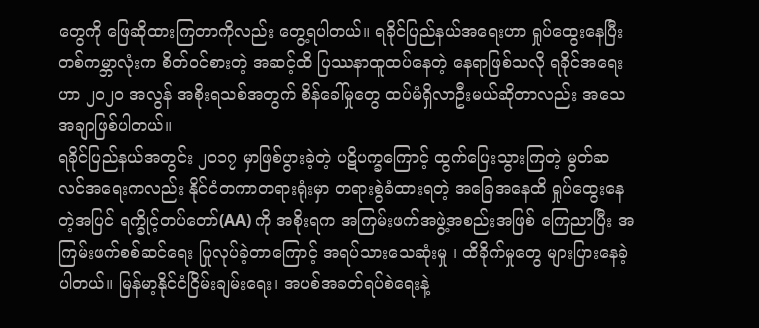တွေကို ဖြေဆိုထားကြတာကိုလည်း တွေ့ရပါတယ်။ ရခိုင်ပြည်နယ်အရေးဟာ ရှုပ်ထွေးနေပြီး တစ်ကမ္ဘာလုံးက စိတ်ဝင်စားတဲ့ အဆင့်ထိ ပြဿနာထူထပ်နေတဲ့ နေရာဖြစ်သလို ရခိုင်အရေးဟာ ၂၀၂၀ အလွန် အစိုးရသစ်အတွက် စိန်ခေါ်မှုတွေ ထပ်မံရှိလာဦးမယ်ဆိုတာလည်း အသေအချာဖြစ်ပါတယ်။
ရခိုင်ပြည်နယ်အတွင်း ၂၀၁၇ မှာဖြစ်ပွားခဲ့တဲ့ ပဋိပက္ခကြောင့် ထွက်ပြေးသွားကြတဲ့ မွတ်ဆလင်အရေးကလည်း နိုင်ငံတကာတရားရုံးမှာ တရားစွဲခံထားရတဲ့ အခြေအနေထိ ရှုပ်ထွေးနေတဲ့အပြင် ရက္ခိုင့်တပ်တော်(AA) ကို အစိုးရက အကြမ်းဖက်အဖွဲ့အစည်းအဖြစ် ကြေညာပြီး အကြမ်းဖက်စစ်ဆင်ရေး ပြုလုပ်ခဲ့တာကြောင့် အရပ်သားသေဆုံးမှု ၊ ထိခိုက်မှုတွေ များပြားနေခဲ့ပါတယ်။ မြန်မာ့နိုင်ငံငြိမ်းချမ်းရေး၊ အပစ်အခတ်ရပ်စဲရေးနဲ့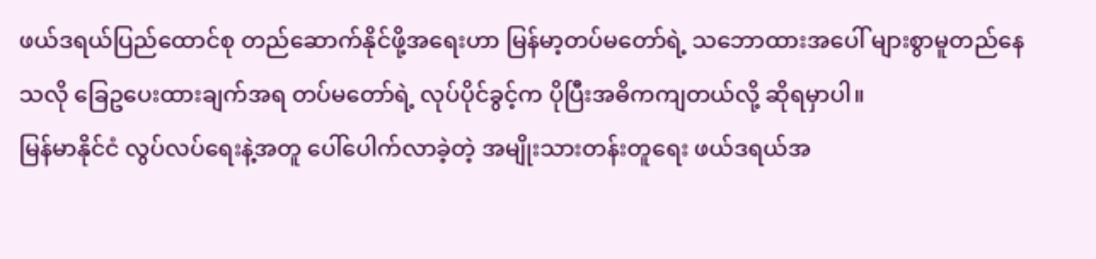ဖယ်ဒရယ်ပြည်ထောင်စု တည်ဆောက်နိုင်ဖို့အရေးဟာ မြန်မာ့တပ်မတော်ရဲ့ သဘောထားအပေါ် များစွာမူတည်နေသလို ခြေဥပေးထားချက်အရ တပ်မတော်ရဲ့ လုပ်ပိုင်ခွင့်က ပိုပြီးအဓိကကျတယ်လို့ ဆိုရမှာပါ။
မြန်မာနိုင်ငံ လွပ်လပ်ရေးနဲ့အတူ ပေါ်ပေါက်လာခဲ့တဲ့ အမျိုးသားတန်းတူရေး ဖယ်ဒရယ်အ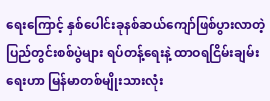ရေးကြောင့် နှစ်ပေါင်းခုနစ်ဆယ်ကျော်ဖြစ်ပွားလာတဲ့ ပြည်တွင်းစစ်ပွဲများ ရပ်တန့်ရေးနဲ့ ထာဝရငြိမ်းချမ်းရေးဟာ မြန်မာတစ်မျိုးသားလုံး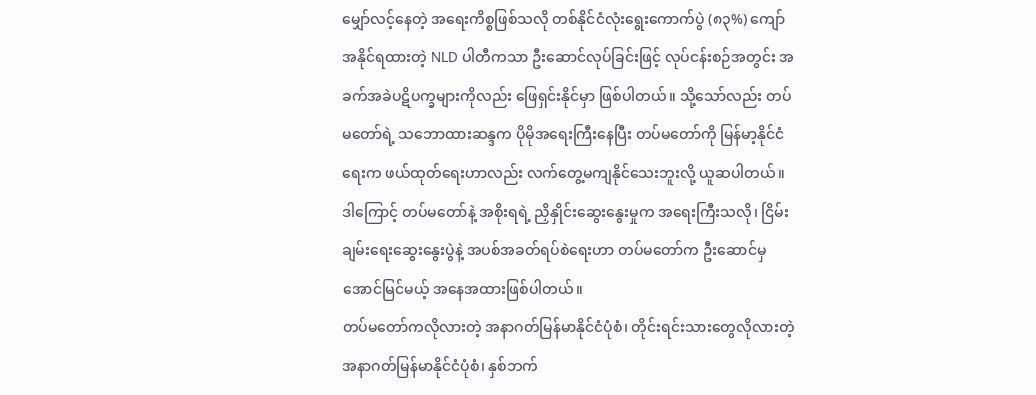မျှော်လင့်နေတဲ့ အရေးကိစ္စဖြစ်သလို တစ်နိုင်ငံလုံးရွေးကောက်ပွဲ (၈၃%) ကျော် အနိုင်ရထားတဲ့ NLD ပါတီကသာ ဦးဆောင်လုပ်ခြင်းဖြင့် လုပ်ငန်းစဉ်အတွင်း အခက်အခဲပဋိပက္ခများကိုလည်း ဖြေရှင်းနိုင်မှာ ဖြစ်ပါတယ်။ သို့သော်လည်း တပ်မတော်ရဲ့ သဘောထားဆန္ဒက ပိုမိုအရေးကြီးနေပြီး တပ်မတော်ကို မြန်မာ့နိုင်ငံရေးက ဖယ်ထုတ်ရေးဟာလည်း လက်တွေ့မကျနိုင်သေးဘူးလို့ ယူဆပါတယ်။ ဒါကြောင့် တပ်မတော်နဲ့ အစိုးရရဲ့ ညှိနှိုင်းဆွေးနွေးမှုက အရေးကြီးသလို၊ ငြိမ်းချမ်းရေးဆွေးနွေးပွဲနဲ့ အပစ်အခတ်ရပ်စဲရေးဟာ တပ်မတော်က ဦးဆောင်မှ အောင်မြင်မယ့် အနေအထားဖြစ်ပါတယ်။
တပ်မတော်ကလိုလားတဲ့ အနာဂတ်မြန်မာနိုင်ငံပုံစံ၊ တိုင်းရင်းသားတွေလိုလားတဲ့ အနာဂတ်မြန်မာနိုင်ငံပုံစံ၊ နှစ်ဘက်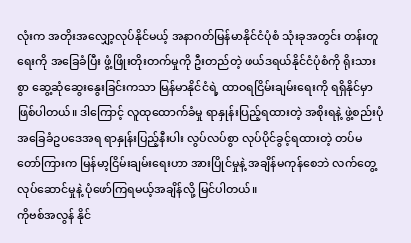လုံးက အတိုးအလျှော့လုပ်နိုင်မယ့် အနာဂတ်မြန်မာနိုင်ငံပုံစံ သုံးခုအတွင်း တန်းတူရေးကို အခြေခံပြီး ဖွံ့ဖြိုးတိုးတက်မှုကို ဦးတည်တဲ့ ဖယ်ဒရယ်နိုင်ငံပုံစံကို ရိုးသားစွာ ဆွေ့ဆုံဆွေးနွေးခြင်းကသာ မြန်မာနိုင်ငံရဲ့ ထာဝရငြိမ်းချမ်းရေးကို ရရှိနိုင်မှာဖြစ်ပါတယ်။ ဒါကြောင့် လူထုထောက်ခံမှု ရာနှုန်းပြည့်ရထားတဲ့ အစိုးရနဲ့ ဖွဲ့စည်းပုံအခြေခံဥပဒေအရ ရာနှုန်းပြည့်နီးပါး လွပ်လပ်စွာ လုပ်ပိုင်ခွင့်ရထားတဲ့ တပ်မတော်ကြားက မြန်မာ့ငြိမ်းချမ်းရေးဟာ အားပြိုင်မှုနဲ့ အချိန်မကုန်စေဘဲ လက်တွေ့လုပ်ဆောင်မှုနဲ့ ပုံဖော်ကြရမယ့်အချိန်လို့ မြင်ပါတယ်။
ကိုဗစ်အလွန် နိုင်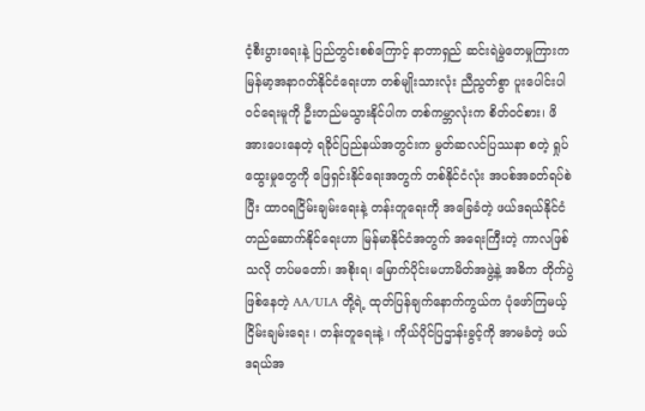ငံ့စီးပွားရေးနဲ့ ပြည်တွင်းစစ်ကြောင့် နာတာရှည် ဆင်းရဲမွဲတေမှုကြားက မြန်မာ့အနာဂတ်နိုင်ငံရေးဟာ တစ်မျိုးသားလုံး ညီညွတ်စွာ ပူးပေါင်းပါဝင်ရေးမူကို ဦးတည်မသွားနိုင်ပါက တစ်ကမ္ဘာလုံးက စိတ်ဝင်စား၊ ဖိအားပေးနေတဲ့ ရခိုင်ပြည်နယ်အတွင်းက မွတ်ဆလင်ပြဿနာ စတဲ့ ရှုပ်ထွေးမှုတွေကို ဖြေရှင်းနိုင်ရေးအတွက် တစ်နိုင်ငံလုံး အပစ်အခတ်ရပ်စဲပြီး ထာဝရငြိမ်းချမ်းရေးနဲ့ တန်းတူရေးကို အခြေခံတဲ့ ဖယ်ဒရယ်နိုင်ငံ တည်ဆောက်နိုင်ရေးဟာ မြန်မာနိုင်ငံအတွက် အရေးကြီးတဲ့ ကာလဖြစ်သလို တပ်မတော်၊ အစိုးရ၊ မြောက်ပိုင်းမဟာမိတ်အဖွဲ့နဲ့ အဓိက တိုက်ပွဲဖြစ်နေတဲ့ AA/ULA တို့ရဲ့ ထုတ်ပြန်ချက်နောက်ကွယ်က ပုံဖော်ကြမယ့် ငြိမ်းချမ်းရေး ၊ တန်းတူရေးနဲ့ ၊ ကိုယ်ပိုင်ပြဌာန်းခွင့်ကို အာမခံတဲ့ ဖယ်ဒရယ်အ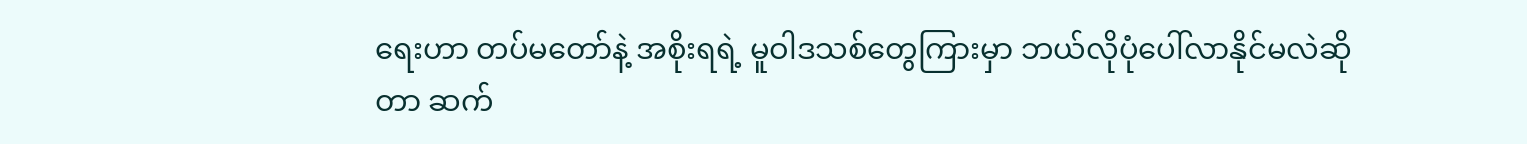ရေးဟာ တပ်မတော်နဲ့ အစိုးရရဲ့ မူဝါဒသစ်တွေကြားမှာ ဘယ်လိုပုံပေါ်လာနိုင်မလဲဆိုတာ ဆက်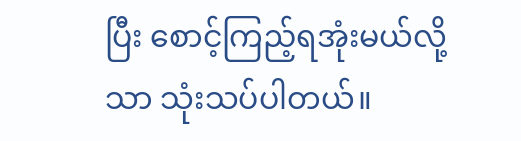ပြီး စောင့်ကြည့်ရအုံးမယ်လို့သာ သုံးသပ်ပါတယ်။